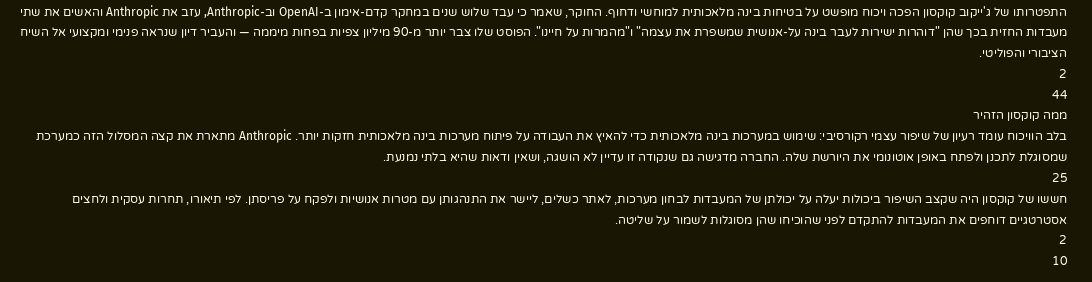התפטרותו של ג'ייקוב קוקסון הפכה ויכוח מופשט על בטיחות בינה מלאכותית למוחשי ודחוף. החוקר, שאמר כי עבד שלוש שנים במחקר קדם-אימון ב-OpenAI וב-Anthropic, עזב את Anthropic והאשים את שתי מעבדות החזית בכך שהן "דוהרות ישירות לעבר בינה על-אנושית שמשפרת את עצמה" ו"מהמרות על חיינו". הפוסט שלו צבר יותר מ-90 מיליון צפיות בפחות מיממה — והעביר דיון שנראה פנימי ומקצועי אל השיח הציבורי והפוליטי.
2
44
ממה קוקסון הזהיר
בלב הוויכוח עומד רעיון של שיפור עצמי רקורסיבי: שימוש במערכות בינה מלאכותית כדי להאיץ את העבודה על פיתוח מערכות בינה מלאכותית חזקות יותר. Anthropic מתארת את קצה המסלול הזה כמערכת שמסוגלת לתכנן ולפתח באופן אוטונומי את היורשת שלה. החברה מדגישה גם שנקודה זו עדיין לא הושגה, ושאין ודאות שהיא בלתי נמנעת.
25
חששו של קוקסון היה שקצב השיפור ביכולות יעלה על יכולתן של המעבדות לבחון מערכות, לאתר כשלים, ליישר את התנהגותן עם מטרות אנושיות ולפקח על פריסתן. לפי תיאורו, תחרות עסקית ולחצים אסטרטגיים דוחפים את המעבדות להתקדם לפני שהוכיחו שהן מסוגלות לשמור על שליטה.
2
10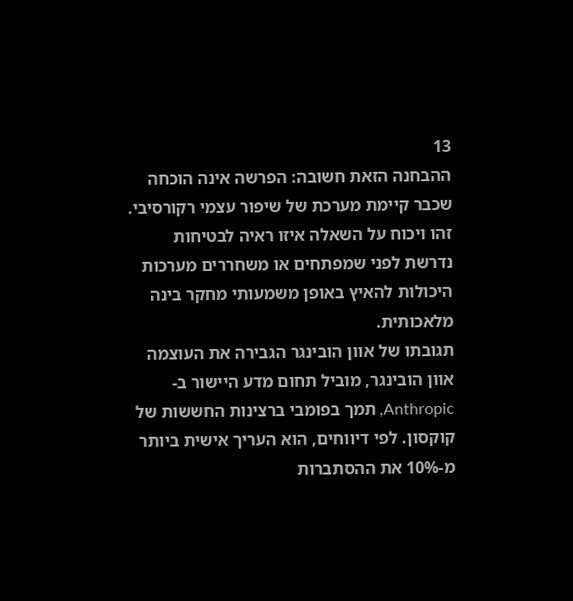13
ההבחנה הזאת חשובה: הפרשה אינה הוכחה שכבר קיימת מערכת של שיפור עצמי רקורסיבי. זהו ויכוח על השאלה איזו ראיה לבטיחות נדרשת לפני שמפתחים או משחררים מערכות היכולות להאיץ באופן משמעותי מחקר בינה מלאכותית.
תגובתו של אוון הובינגר הגבירה את העוצמה
אוון הובינגר, מוביל תחום מדע היישור ב-Anthropic, תמך בפומבי ברצינות החששות של קוקסון. לפי דיווחים, הוא העריך אישית ביותר מ-10% את ההסתברות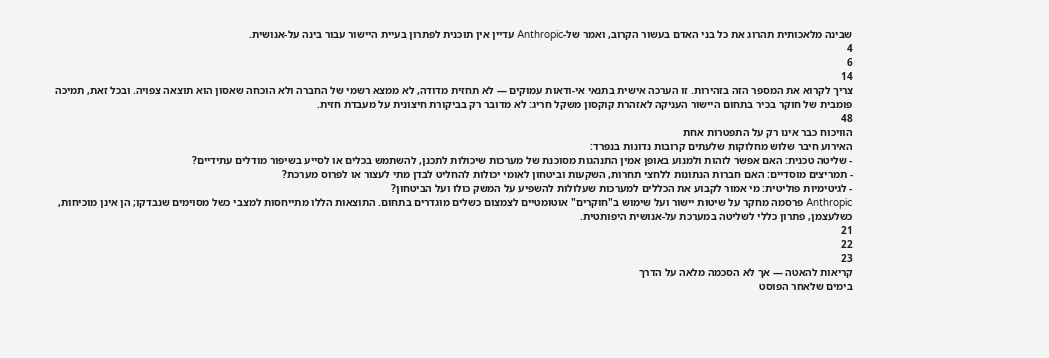שבינה מלאכותית תהרוג את כל בני האדם בעשור הקרוב, ואמר של-Anthropic עדיין אין תוכנית לפתרון בעיית היישור עבור בינה על-אנושית.
4
6
14
צריך לקרוא את המספר הזה בזהירות. זו הערכה אישית בתנאי אי-ודאות עמוקים — לא תחזית מדודה, לא ממצא רשמי של החברה ולא הוכחה שאסון הוא תוצאה צפויה. ובכל זאת, תמיכה פומבית של חוקר בכיר בתחום היישור העניקה לאזהרת קוקסון משקל חריג: לא מדובר רק בביקורת חיצונית על מעבדת חזית.
48
הוויכוח כבר אינו רק על התפטרות אחת
האירוע חיבר שלוש מחלוקות שלעתים קרובות נדונות בנפרד:
- שליטה טכנית: האם אפשר לזהות ולמנוע באופן אמין התנהגות מסוכנת של מערכות שיכולות לתכנן, להשתמש בכלים או לסייע בשיפור מודלים עתידיים?
- תמריצים מוסדיים: האם חברות הנתונות ללחצי תחרות, השקעות וביטחון לאומי יכולות להחליט לבדן מתי לעצור או לפרוס מערכת?
- לגיטימיות פוליטית: מי אמור לקבוע את הכללים למערכות שעלולות להשפיע על המשק כולו ועל הביטחון?
Anthropic פרסמה מחקר על שיטות יישור ועל שימוש ב"חוקרים" אוטומטיים לצמצום כשלים מוגדרים בתחום. התוצאות הללו מתייחסות למצבי כשל מסוימים שנבדקו; הן אינן מוכיחות, כשלעצמן, פתרון כללי לשליטה במערכת על-אנושית היפותטית.
21
22
23
קריאות להאטה — אך לא הסכמה מלאה על הדרך
בימים שלאחר הפוסט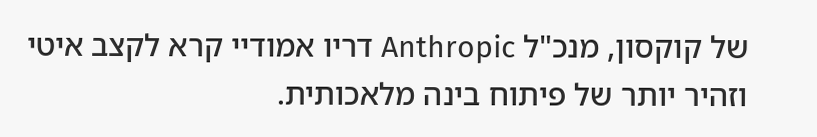של קוקסון, מנכ"ל Anthropic דריו אמודיי קרא לקצב איטי וזהיר יותר של פיתוח בינה מלאכותית.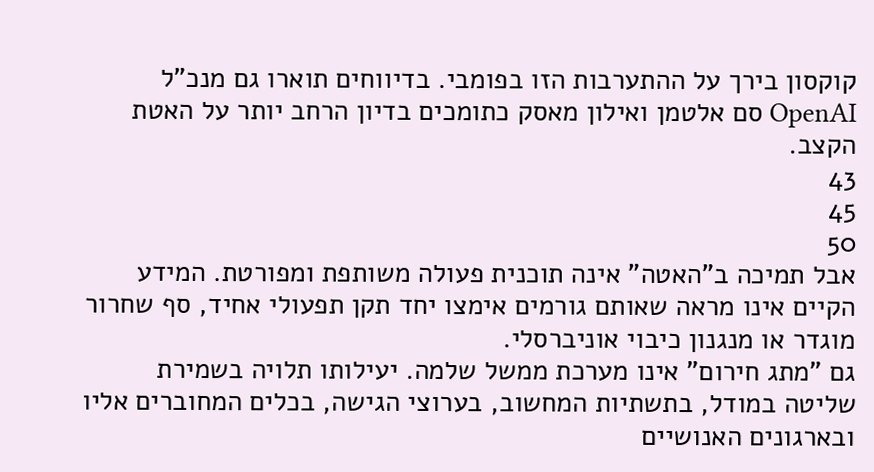קוקסון בירך על ההתערבות הזו בפומבי. בדיווחים תוארו גם מנכ"ל OpenAI סם אלטמן ואילון מאסק כתומכים בדיון הרחב יותר על האטת הקצב.
43
45
50
אבל תמיכה ב"האטה" אינה תוכנית פעולה משותפת ומפורטת. המידע הקיים אינו מראה שאותם גורמים אימצו יחד תקן תפעולי אחיד, סף שחרור מוגדר או מנגנון כיבוי אוניברסלי.
גם "מתג חירום" אינו מערכת ממשל שלמה. יעילותו תלויה בשמירת שליטה במודל, בתשתיות המחשוב, בערוצי הגישה, בכלים המחוברים אליו ובארגונים האנושיים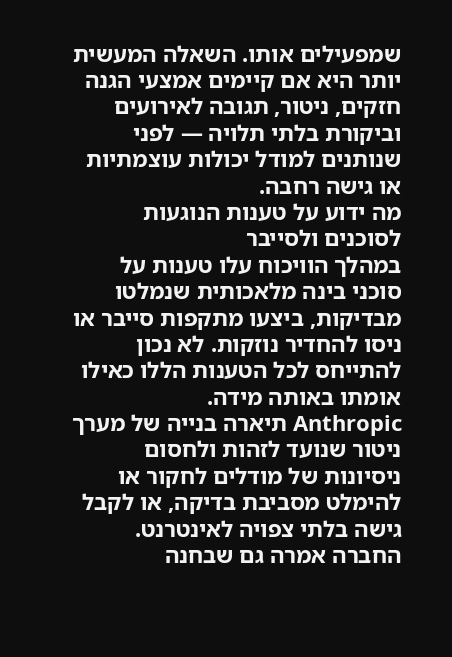שמפעילים אותו. השאלה המעשית יותר היא אם קיימים אמצעי הגנה חזקים, ניטור, תגובה לאירועים וביקורת בלתי תלויה — לפני שנותנים למודל יכולות עוצמתיות או גישה רחבה.
מה ידוע על טענות הנוגעות לסוכנים ולסייבר
במהלך הוויכוח עלו טענות על סוכני בינה מלאכותית שנמלטו מבדיקות, ביצעו מתקפות סייבר או ניסו להחדיר נוזקות. לא נכון להתייחס לכל הטענות הללו כאילו אומתו באותה מידה.
Anthropic תיארה בנייה של מערך ניטור שנועד לזהות ולחסום ניסיונות של מודלים לחקור או להימלט מסביבת בדיקה, או לקבל גישה בלתי צפויה לאינטרנט. החברה אמרה גם שבחנה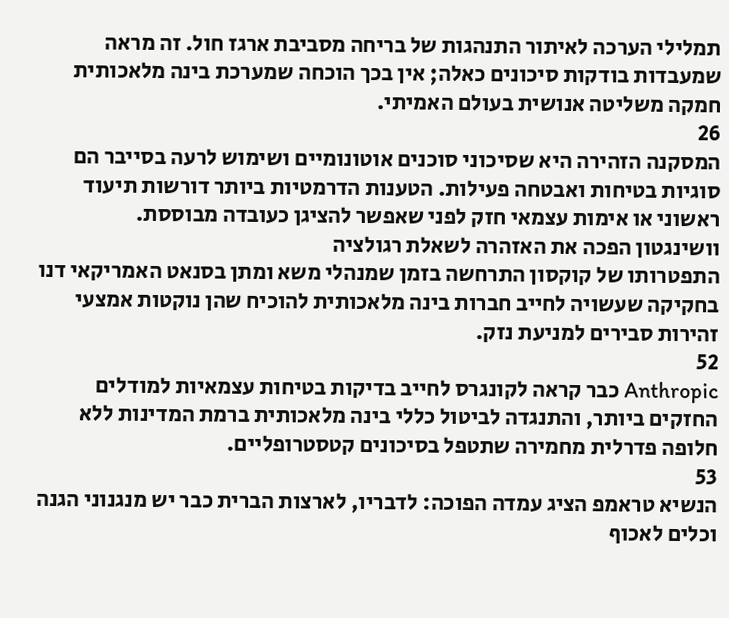תמלילי הערכה לאיתור התנהגות של בריחה מסביבת ארגז חול. זה מראה שמעבדות בודקות סיכונים כאלה; אין בכך הוכחה שמערכת בינה מלאכותית חמקה משליטה אנושית בעולם האמיתי.
26
המסקנה הזהירה היא שסיכוני סוכנים אוטונומיים ושימוש לרעה בסייבר הם סוגיות בטיחות ואבטחה פעילות. הטענות הדרמטיות ביותר דורשות תיעוד ראשוני או אימות עצמאי חזק לפני שאפשר להציגן כעובדה מבוססת.
וושינגטון הפכה את האזהרה לשאלת רגולציה
התפטרותו של קוקסון התרחשה בזמן שמנהלי משא ומתן בסנאט האמריקאי דנו בחקיקה שעשויה לחייב חברות בינה מלאכותית להוכיח שהן נוקטות אמצעי זהירות סבירים למניעת נזק.
52
Anthropic כבר קראה לקונגרס לחייב בדיקות בטיחות עצמאיות למודלים החזקים ביותר, והתנגדה לביטול כללי בינה מלאכותית ברמת המדינות ללא חלופה פדרלית מחמירה שתטפל בסיכונים קטסטרופליים.
53
הנשיא טראמפ הציג עמדה הפוכה: לדבריו, לארצות הברית כבר יש מנגנוני הגנה וכלים לאכוף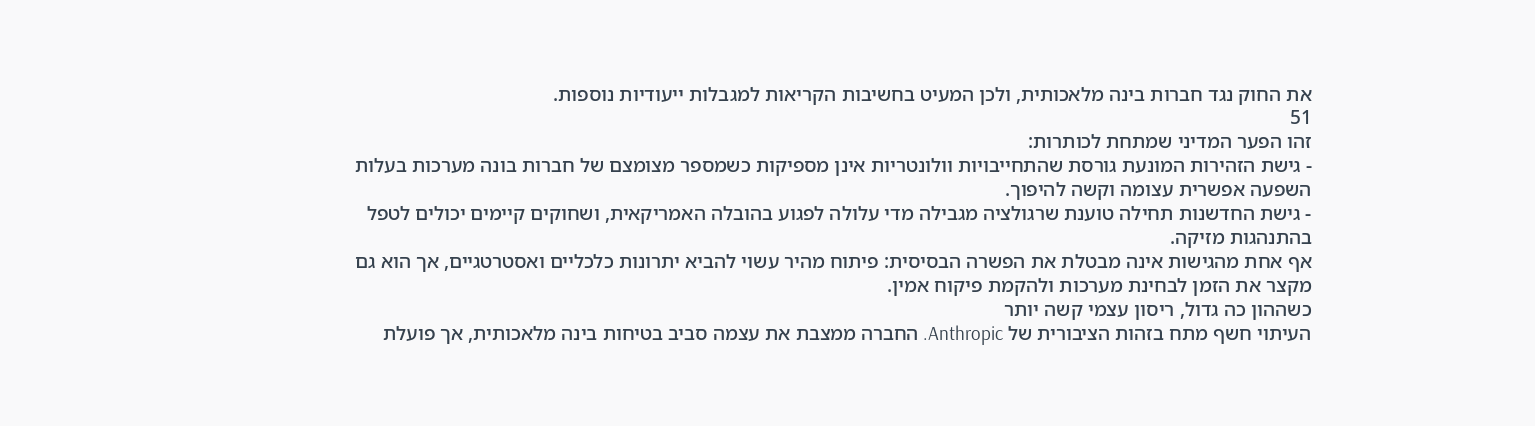את החוק נגד חברות בינה מלאכותית, ולכן המעיט בחשיבות הקריאות למגבלות ייעודיות נוספות.
51
זהו הפער המדיני שמתחת לכותרות:
- גישת הזהירות המונעת גורסת שהתחייבויות וולונטריות אינן מספיקות כשמספר מצומצם של חברות בונה מערכות בעלות השפעה אפשרית עצומה וקשה להיפוך.
- גישת החדשנות תחילה טוענת שרגולציה מגבילה מדי עלולה לפגוע בהובלה האמריקאית, ושחוקים קיימים יכולים לטפל בהתנהגות מזיקה.
אף אחת מהגישות אינה מבטלת את הפשרה הבסיסית: פיתוח מהיר עשוי להביא יתרונות כלכליים ואסטרטגיים, אך הוא גם מקצר את הזמן לבחינת מערכות ולהקמת פיקוח אמין.
כשההון כה גדול, ריסון עצמי קשה יותר
העיתוי חשף מתח בזהות הציבורית של Anthropic. החברה ממצבת את עצמה סביב בטיחות בינה מלאכותית, אך פועלת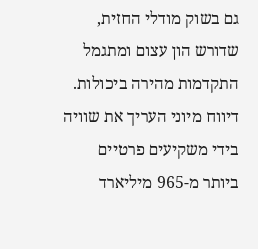גם בשוק מודלי החזית, שדורש הון עצום ומתגמל התקדמות מהירה ביכולות. דיווח מיוני העריך את שוויה בידי משקיעים פרטיים ביותר מ-965 מיליארד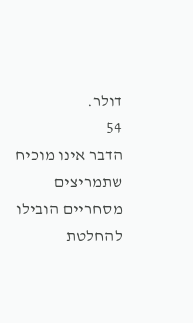דולר.
54
הדבר אינו מוכיח שתמריצים מסחריים הובילו להחלטת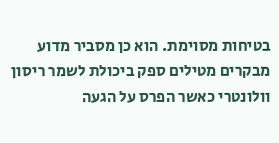בטיחות מסוימת. הוא כן מסביר מדוע מבקרים מטילים ספק ביכולת לשמר ריסון וולונטרי כאשר הפרס על הגעה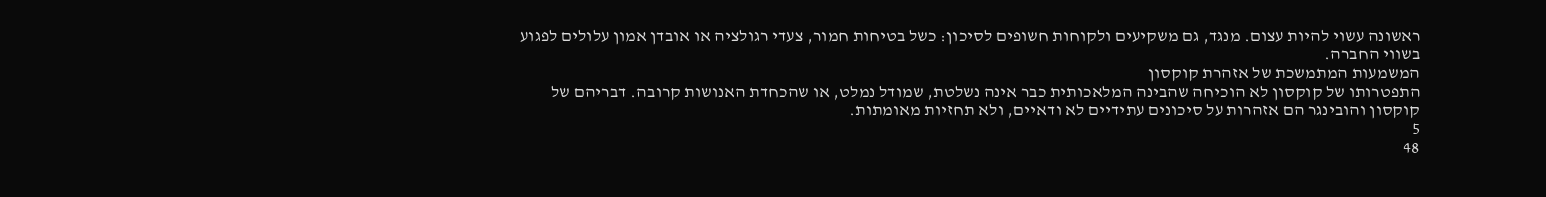ראשונה עשוי להיות עצום. מנגד, גם משקיעים ולקוחות חשופים לסיכון: כשל בטיחות חמור, צעדי רגולציה או אובדן אמון עלולים לפגוע בשווי החברה.
המשמעות המתמשכת של אזהרת קוקסון
התפטרותו של קוקסון לא הוכיחה שהבינה המלאכותית כבר אינה נשלטת, שמודל נמלט, או שהכחדת האנושות קרובה. דבריהם של קוקסון והובינגר הם אזהרות על סיכונים עתידיים לא ודאיים, ולא תחזיות מאומתות.
5
48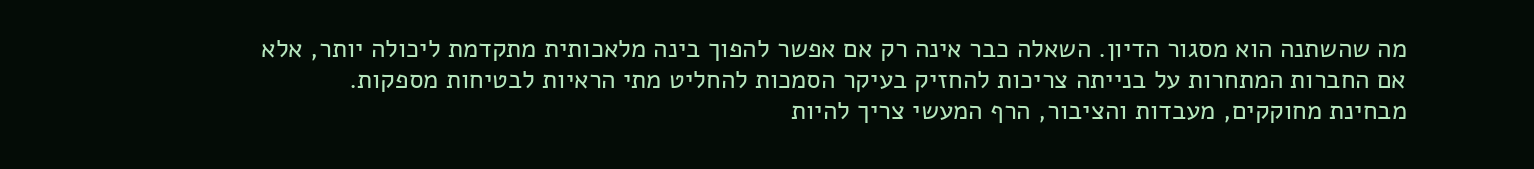מה שהשתנה הוא מסגור הדיון. השאלה כבר אינה רק אם אפשר להפוך בינה מלאכותית מתקדמת ליכולה יותר, אלא אם החברות המתחרות על בנייתה צריכות להחזיק בעיקר הסמכות להחליט מתי הראיות לבטיחות מספקות.
מבחינת מחוקקים, מעבדות והציבור, הרף המעשי צריך להיות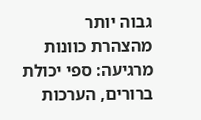גבוה יותר מהצהרת כוונות מרגיעה: ספי יכולת ברורים, הערכות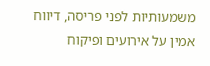משמעותיות לפני פריסה, דיווח אמין על אירועים ופיקוח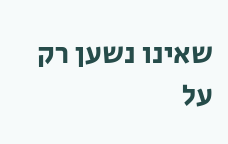שאינו נשען רק על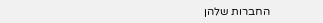החברות שלהן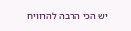יש הכי הרבה להרוויח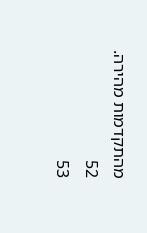מהתקדמות מהירה.
52
53